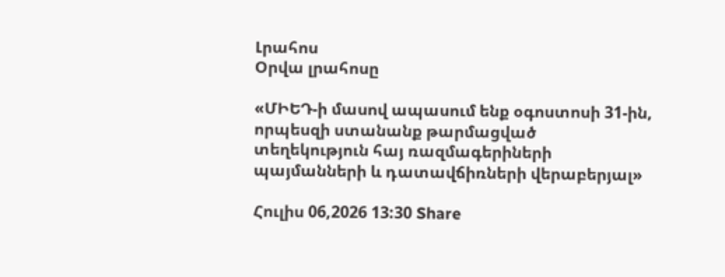Լրահոս
Օրվա լրահոսը

«ՄԻԵԴ-ի մասով ապասում ենք օգոստոսի 31-ին, որպեսզի ստանանք թարմացված տեղեկություն հայ ռազմագերիների պայմանների և դատավճիռների վերաբերյալ»

Հուլիս 06,2026 13:30 Share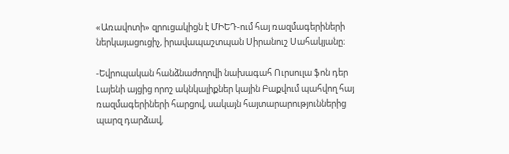«Առավոտի» զրուցակիցն է ՄԻԵԴ-ում հայ ռազմագերիների ներկայացուցիչ, իրավապաշտպան Սիրանուշ Սահակյանը։

-Եվրոպական հանձնաժողովի նախագահ Ուրսուլա ֆոն դեր Լայենի այցից որոշ ակնկալիքներ կային Բաքվում պահվող հայ ռազմագերիների հարցով, սակայն հայտարարություններից պարզ դարձավ,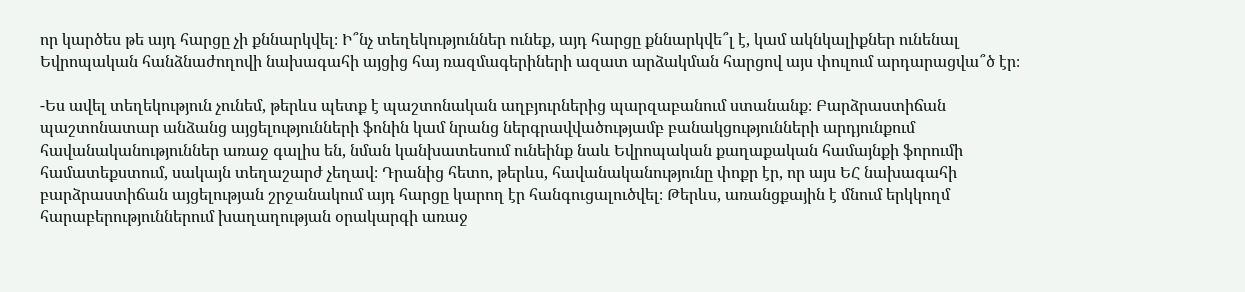որ կարծես թե այդ հարցը չի քննարկվել։ Ի՞նչ տեղեկություններ ունեք, այդ հարցը քննարկվե՞լ է, կամ ակնկալիքներ ունենալ Եվրոպական հանձնաժողովի նախագահի այցից հայ ռազմագերիների ազատ արձակման հարցով այս փուլում արդարացվա՞ծ էր։

-Ես ավել տեղեկություն չունեմ, թերևս պետք է պաշտոնական աղբյուրներից պարզաբանում ստանանք։ Բարձրաստիճան պաշտոնատար անձանց այցելությունների ֆոնին կամ նրանց ներգրավվածությամբ բանակցությունների արդյունքում հավանականություններ առաջ գալիս են, նման կանխատեսում ունեինք նաև Եվրոպական քաղաքական համայնքի ֆորումի համատեքստում, սակայն տեղաշարժ չեղավ։ Դրանից հետո, թերևս, հավանականությունը փոքր էր, որ այս ԵՀ նախագահի բարձրաստիճան այցելության շրջանակում այդ հարցը կարող էր հանգուցալուծվել։ Թերևս, առանցքային է մնում երկկողմ հարաբերություններում խաղաղության օրակարգի առաջ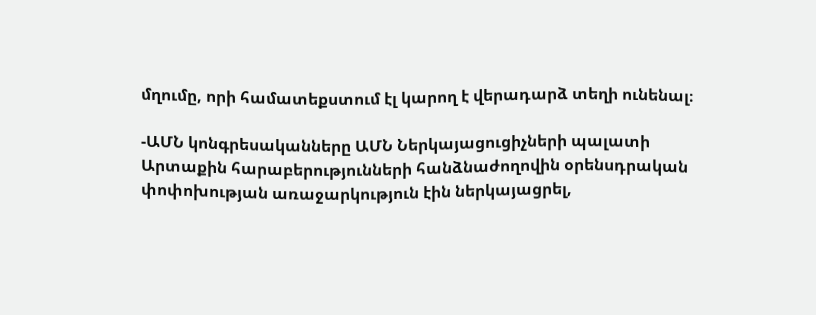մղումը, որի համատեքստում էլ կարող է վերադարձ տեղի ունենալ։

-ԱՄՆ կոնգրեսականները ԱՄՆ Ներկայացուցիչների պալատի Արտաքին հարաբերությունների հանձնաժողովին օրենսդրական փոփոխության առաջարկություն էին ներկայացրել,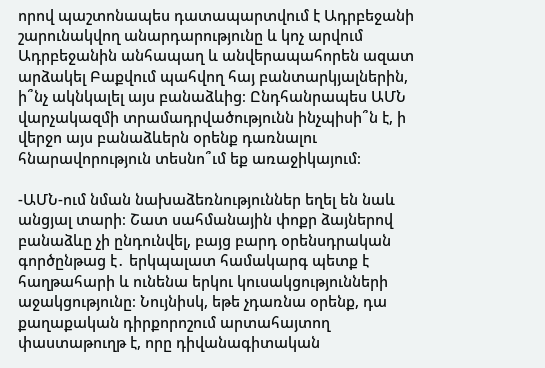որով պաշտոնապես դատապարտվում է Ադրբեջանի շարունակվող անարդարությունը և կոչ արվում Ադրբեջանին անհապաղ և անվերապահորեն ազատ արձակել Բաքվում պահվող հայ բանտարկյալներին, ի՞նչ ակնկալել այս բանաձևից։ Ընդհանրապես ԱՄՆ վարչակազմի տրամադրվածությունն ինչպիսի՞ն է, ի վերջո այս բանաձևերն օրենք դառնալու հնարավորություն տեսնո՞ւմ եք առաջիկայում։

-ԱՄՆ-ում նման նախաձեռնություններ եղել են նաև անցյալ տարի։ Շատ սահմանային փոքր ձայներով բանաձևը չի ընդունվել, բայց բարդ օրենսդրական գործընթաց է․ երկպալատ համակարգ պետք է հաղթահարի և ունենա երկու կուսակցությունների աջակցությունը։ Նույնիսկ, եթե չդառնա օրենք, դա քաղաքական դիրքորոշում արտահայտող փաստաթուղթ է, որը դիվանագիտական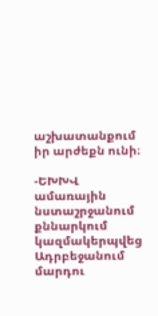աշխատանքում իր արժեքն ունի։

-ԵԽԽՎ ամառային նստաշրջանում քննարկում կազմակերպվեց Ադրբեջանում մարդու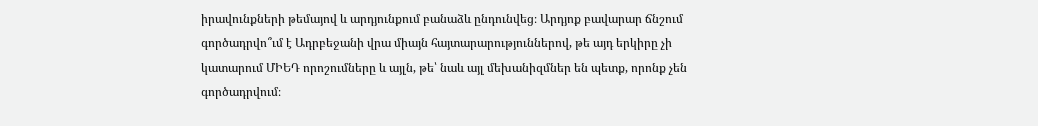իրավունքների թեմայով և արդյունքում բանաձև ընդունվեց։ Արդյոք բավարար ճնշում գործադրվո՞ւմ է Ադրբեջանի վրա միայն հայտարարություններով, թե այդ երկիրը չի կատարում ՄԻԵԴ որոշումները և այլն, թե՝ նաև այլ մեխանիզմներ են պետք, որոնք չեն գործադրվում։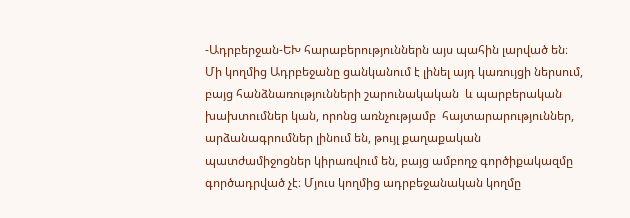-Ադրբերջան-ԵԽ հարաբերություններն այս պահին լարված են։ Մի կողմից Ադրբեջանը ցանկանում է լինել այդ կառույցի ներսում, բայց հանձնառությունների շարունակական  և պարբերական խախտումներ կան, որոնց առնչությամբ  հայտարարություններ, արձանագրումներ լինում են, թույլ քաղաքական պատժամիջոցներ կիրառվում են, բայց ամբողջ գործիքակազմը գործադրված չէ։ Մյուս կողմից ադրբեջանական կողմը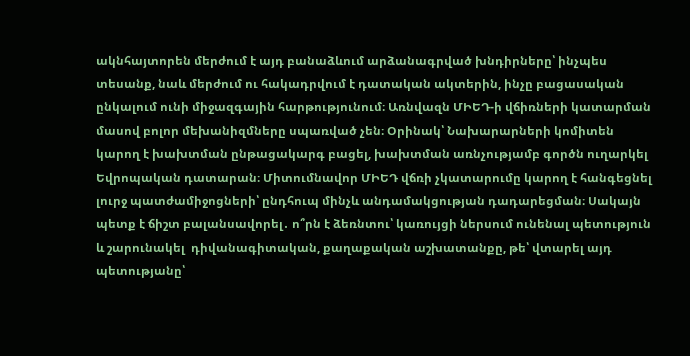ակնհայտորեն մերժում է այդ բանաձևում արձանագրված խնդիրները՝ ինչպես տեսանք, նաև մերժում ու հակադրվում է դատական ակտերին, ինչը բացասական ընկալում ունի միջազգային հարթությունում։ Առնվազն ՄԻԵԴ-ի վճիռների կատարման մասով բոլոր մեխանիզմները սպառված չեն։ Օրինակ՝ Նախարարների կոմիտեն կարող է խախտման ընթացակարգ բացել, խախտման առնչությամբ գործն ուղարկել Եվրոպական դատարան։ Միտումնավոր ՄԻԵԴ վճռի չկատարումը կարող է հանգեցնել լուրջ պատժամիջոցների՝ ընդհուպ մինչև անդամակցության դադարեցման։ Սակայն պետք է ճիշտ բալանսավորել․ ո՞րն է ձեռնտու՝ կառույցի ներսում ունենալ պետություն և շարունակել  դիվանագիտական, քաղաքական աշխատանքը, թե՝ վտարել այդ պետությանը՝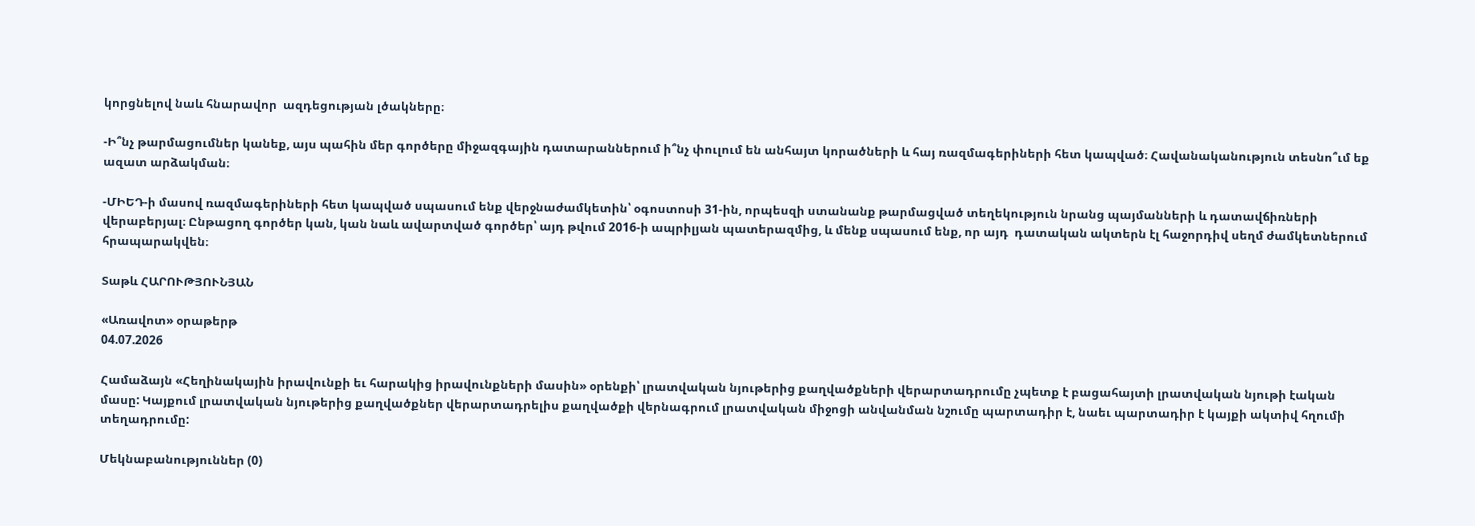կորցնելով նաև հնարավոր  ազդեցության լծակները։

-Ի՞նչ թարմացումներ կանեք, այս պահին մեր գործերը միջազգային դատարաններում ի՞նչ փուլում են անհայտ կորածների և հայ ռազմագերիների հետ կապված։ Հավանականություն տեսնո՞ւմ եք ազատ արձակման։

-ՄԻԵԴ-ի մասով ռազմագերիների հետ կապված սպասում ենք վերջնաժամկետին՝ օգոստոսի 31-ին, որպեսզի ստանանք թարմացված տեղեկություն նրանց պայմանների և դատավճիռների վերաբերյալ։ Ընթացող գործեր կան, կան նաև ավարտված գործեր՝ այդ թվում 2016-ի ապրիլյան պատերազմից, և մենք սպասում ենք, որ այդ  դատական ակտերն էլ հաջորդիվ սեղմ ժամկետներում հրապարակվեն։

Տաթև ՀԱՐՈՒԹՅՈՒՆՅԱՆ

«Առավոտ» օրաթերթ
04.07.2026

Համաձայն «Հեղինակային իրավունքի եւ հարակից իրավունքների մասին» օրենքի՝ լրատվական նյութերից քաղվածքների վերարտադրումը չպետք է բացահայտի լրատվական նյութի էական մասը: Կայքում լրատվական նյութերից քաղվածքներ վերարտադրելիս քաղվածքի վերնագրում լրատվական միջոցի անվանման նշումը պարտադիր է, նաեւ պարտադիր է կայքի ակտիվ հղումի տեղադրումը:

Մեկնաբանություններ (0)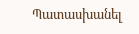Պատասխանել